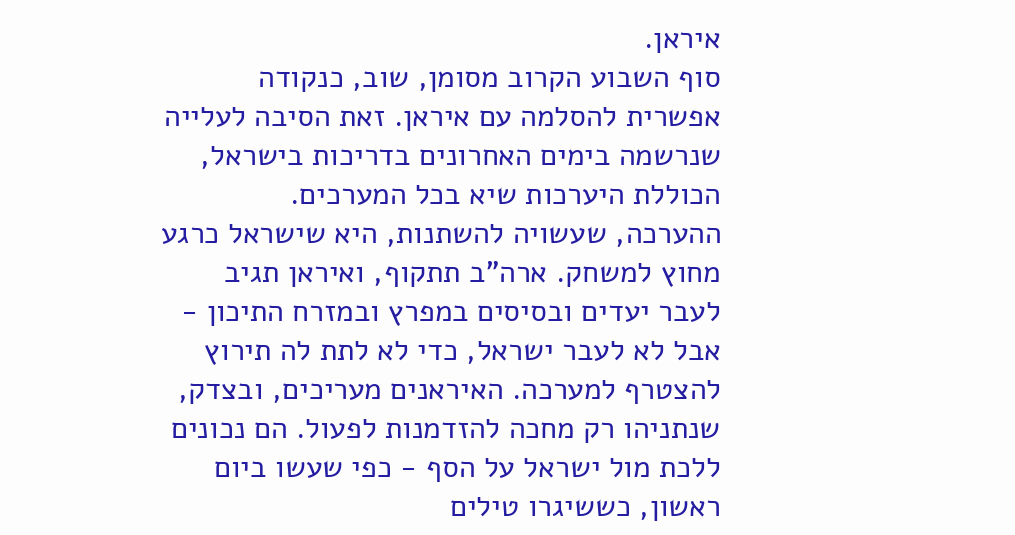איראן.
סוף השבוע הקרוב מסומן, שוב, כנקודה אפשרית להסלמה עם איראן. זאת הסיבה לעלייה שנרשמה בימים האחרונים בדריכות בישראל, הכוללת היערכות שיא בכל המערכים.
ההערכה, שעשויה להשתנות, היא שישראל כרגע מחוץ למשחק. ארה"ב תתקוף, ואיראן תגיב לעבר יעדים ובסיסים במפרץ ובמזרח התיכון - אבל לא לעבר ישראל, כדי לא לתת לה תירוץ להצטרף למערכה. האיראנים מעריכים, ובצדק, שנתניהו רק מחכה להזדמנות לפעול. הם נכונים ללכת מול ישראל על הסף - כפי שעשו ביום ראשון, כששיגרו טילים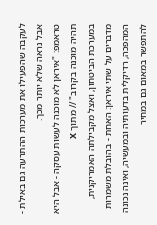לעקבה שהפעילו את מערכות ההתרעה גם באילת - אבל נראה שלא יותר מכך.
טראמפ: "איראן לא מוכנה לעשות עסקה - אבל היא תהיה מוכנה בקרוב" // מתוך X
במערכת הביטחון, ואצל מקבילתה האמריקנית, מדברים על שתי איראן: האחת - בהובלת משמרות המהפכה, רדיקלית בדעותיה ובמעשיה, ואינה נכונה להתפשר במאום גם במחיר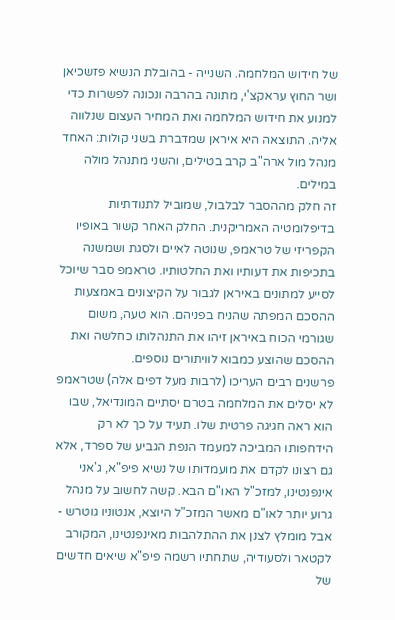של חידוש המלחמה. השנייה - בהובלת הנשיא פזשכיאן ושר החוץ עראקצ'י, מתונה בהרבה ונכונה לפשרות כדי למנוע את חידוש המלחמה ואת המחיר העצום שנלווה אליה. התוצאה היא איראן שמדברת בשני קולות: האחד מנהל מול ארה"ב קרב בטילים, והשני מתנהל מולה במילים.
זה חלק מההסבר לבלבול, שמוביל לתנודתיות בדיפלומטיה האמריקנית. החלק האחר קשור באופיו הקפריזי של טראמפ, שנוטה לאיים ולסגת ושמשנה בתכיפות את דעותיו ואת החלטותיו. טראמפ סבר שיוכל לסייע למתונים באיראן לגבור על הקיצונים באמצעות ההסכם המפתה שהניח בפניהם. הוא טעה, משום שגורמי הכוח באיראן זיהו את התנהלותו כחלשה ואת ההסכם שהוצע כמבוא לוויתורים נוספים.
פרשנים רבים העריכו (לרבות מעל דפים אלה) שטראמפ לא יסלים את המלחמה בטרם יסתיים המונדיאל, שבו הוא ראה חגיגה פרטית שלו. תעיד על כך לא רק הידחפותו המביכה למעמד הנפת הגביע של ספרד, אלא גם רצונו לקדם את מועמדותו של נשיא פיפ"א, ג'אני אינפנטינו, למזכ"ל האו"ם הבא. קשה לחשוב על מנהל גרוע יותר לאו"ם מאשר המזכ"ל היוצא, אנטוניו גוטרש - אבל מומלץ לצנן את ההתלהבות מאינפנטינו, המקורב לקטאר ולסעודיה, שתחתיו רשמה פיפ"א שיאים חדשים של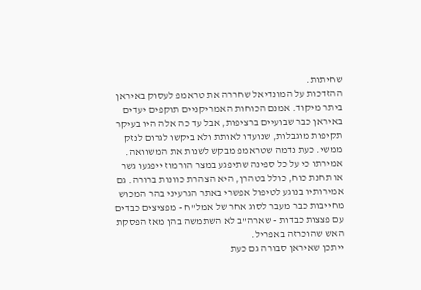שחיתות.
ההזדכות על המונדיאל שחררה את טראמפ לעסוק באיראן ביתר מיקוד. אמנם הכוחות האמריקניים תוקפים יעדים באיראן כבר שבועיים ברציפות, אבל עד כה אלה היו בעיקר תקיפות מוגבלות, שנועדו לאותת ולא ביקשו לגרום לנזק ממשי. כעת נדמה שטראמפ מבקש לשנות את המשוואה. אמירתו כי על כל ספינה שתיפגע במצר הורמוז ייפגעו גשר או תחנת כוח, כולל בטהרן, היא הצהרת כוונות ברורה. גם אמירותיו בנוגע לטיפול אפשרי באתר הגרעיני בהר המכוש מחייבות כבר מעבר לסוג אחר של אמל"ח - מפציצים כבדים עם פצצות כבדות - שארה"ב לא השתמשה בהן מאז הפסקת האש שהוכרזה באפריל.
ייתכן שאיראן סבורה גם כעת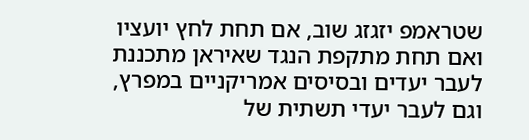שטראמפ יזגזג שוב, אם תחת לחץ יועציו ואם תחת מתקפת הנגד שאיראן מתכננת לעבר יעדים ובסיסים אמריקניים במפרץ, וגם לעבר יעדי תשתית של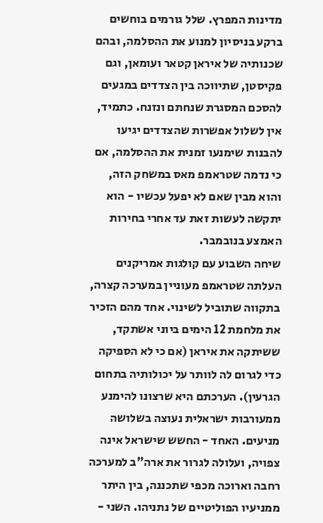מדינות המפרץ. שלל גורמים בוחשים ברקע בניסיון למנוע את ההסלמה, ובהם שכנותיה של איראן קטאר ועומאן, וגם פקיסטן, שתיווכה בין הצדדים במגעים להסכם המסגרת שנחתם ונזנח. כתמיד, אין לשלול אפשרות שהצדדים יגיעו להבנות שימנעו זמנית את ההסלמה, אם כי נדמה שטראמפ מאס במשחק הזה, והוא מבין שאם לא יפעל עכשיו - הוא יתקשה לעשות זאת עד אחרי בחירות האמצע בנובמבר.
שיחה השבוע עם קולגות אמריקנים העלתה שטראמפ מעוניין במערכה קצרה, בתקווה שתוביל לשינוי. אחד מהם הזכיר את מלחמת 12 הימים ביוני אשתקד, ששיתקה את איראן (אם כי לא הספיקה כדי לגרום לה לוותר על יכולותיה בתחום הגרעין). הערכתם היא שרצונו להימנע ממעורבות ישראלית נעוצה בשלושה מניעים. האחד - החשש שישראל אינה צפויה, ועלולה לגרור את ארה"ב למערכה רחבה וארוכה מכפי שתכננה, בין היתר ממניעיו הפוליטיים של נתניהו. השני -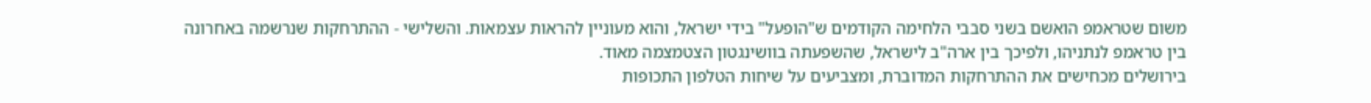משום שטראמפ הואשם בשני סבבי הלחימה הקודמים ש"הופעל" בידי ישראל, והוא מעוניין להראות עצמאות. והשלישי - ההתרחקות שנרשמה באחרונה בין טראמפ לנתניהו, ולפיכך בין ארה"ב לישראל, שהשפעתה בוושינגטון הצטמצמה מאוד.
בירושלים מכחישים את ההתרחקות המדוברת, ומצביעים על שיחות הטלפון התכופות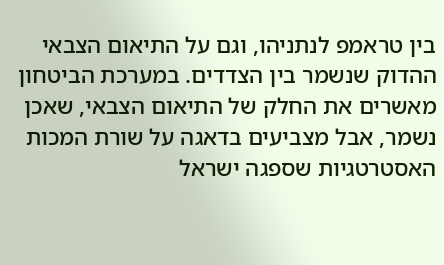בין טראמפ לנתניהו, וגם על התיאום הצבאי ההדוק שנשמר בין הצדדים. במערכת הביטחון מאשרים את החלק של התיאום הצבאי, שאכן נשמר, אבל מצביעים בדאגה על שורת המכות האסטרטגיות שספגה ישראל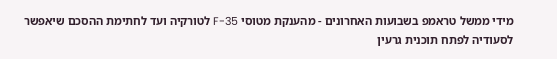מידי ממשל טראמפ בשבועות האחרונים - מהענקת מטוסי F-35 לטורקיה ועד לחתימת ההסכם שיאפשר לסעודיה לפתח תוכנית גרעין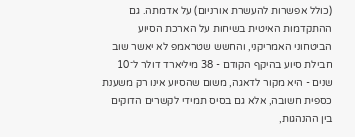(כולל אפשרות להעשרת אורניום) על אדמתה. גם ההתקדמות האיטית בשיחות על הארכת הסיוע הביטחוני האמריקני, והחשש שטראמפ לא יאשר שוב חבילת סיוע בהיקף הקודם - 38 מיליארד דולר ל־10 שנים - היא מקור לדאגה, משום שהסיוע אינו רק משענת כספית חשובה, אלא גם בסיס תמידי לקשרים הדוקים בין ההנהגות,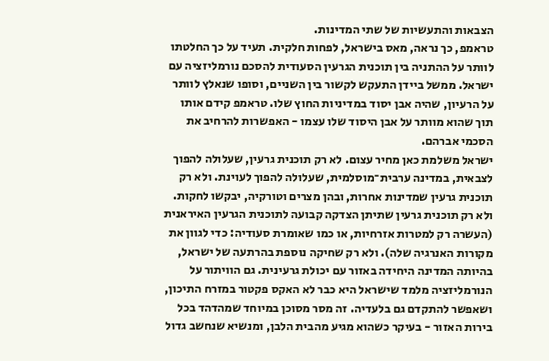הצבאות והתעשיות של שתי המדינות.
טראמפ, כך נראה, מאס בישראל, לפחות חלקית. תעיד על כך החלטתו לוותר על ההתניה בין תוכנית הגרעין הסעודית להסכם נורמליזציה עם ישראל. ממשל ביידן התעקש לקשור בין השניים, וסופו שנאלץ לוותר על הרעיון, שהיה אבן יסוד במדיניות החוץ שלו. טראמפ קידם אותו תוך שהוא מוותר על אבן היסוד שלו עצמו - האפשרות להרחיב את הסכמי אברהם.
ישראל משלמת כאן מחיר עצום. לא רק תוכנית גרעין, שעלולה להפוך לצבאית, במדינה ערבית־מוסלמית, שעלולה להפוך לעוינת. ולא רק תוכנית גרעין שמדינות אחרות, ובהן מצרים וטורקיה, יבקשו לחקות. ולא רק תוכנית גרעין שתיתן הצדקה קבועה לתוכנית הגרעין האיראנית (העשרה רק למטרות אזרחיות, או כמו שאומרת סעודיה: כדי לגוון את מקורות האנרגיה שלה). ולא רק שחיקה נוספת בהרתעה של ישראל, בהיותה המדינה היחידה באזור עם יכולת גרעינית. גם הוויתור על הנורמליזציה מלמד שישראל היא כבר לא האקס פקטור במזרח התיכון, ושאפשר להתקדם גם בלעדיה. זה מסר מסוכן במיוחד שמהדהד בכל בירות האזור - בעיקר כשהוא מגיע מהבית הלבן, ומנשיא שנחשב גדול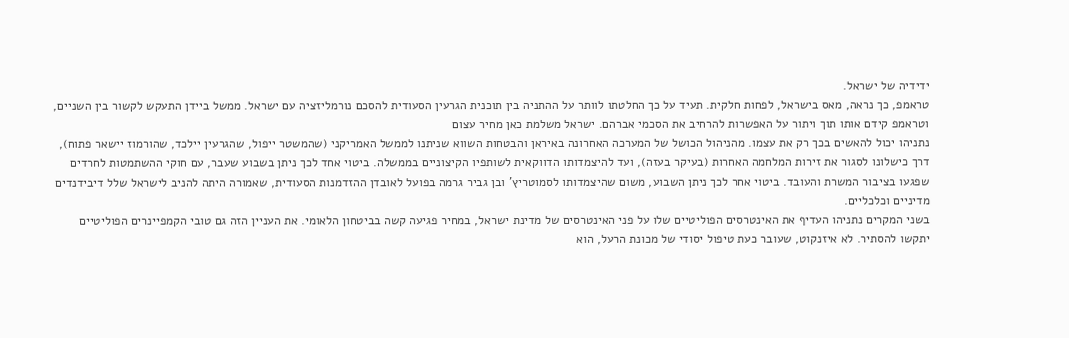ידידיה של ישראל.
טראמפ, כך נראה, מאס בישראל, לפחות חלקית. תעיד על כך החלטתו לוותר על ההתניה בין תוכנית הגרעין הסעודית להסכם נורמליזציה עם ישראל. ממשל ביידן התעקש לקשור בין השניים, וטראמפ קידם אותו תוך ויתור על האפשרות להרחיב את הסכמי אברהם. ישראל משלמת כאן מחיר עצום
נתניהו יכול להאשים בכך רק את עצמו. מהניהול הכושל של המערכה האחרונה באיראן והבטחות השווא שניתנו לממשל האמריקני (שהמשטר ייפול, שהגרעין יילכד, שהורמוז יישאר פתוח), דרך כישלונו לסגור את זירות המלחמה האחרות (בעיקר בעזה), ועד להיצמדותו הדווקאית לשותפיו הקיצוניים בממשלה. ביטוי אחד לכך ניתן בשבוע שעבר, עם חוקי ההשתמטות לחרדים שפגעו בציבור המשרת והעובד. ביטוי אחר לכך ניתן השבוע, משום שהיצמדותו לסמוטריץ' ובן גביר גרמה בפועל לאובדן ההזדמנות הסעודית, שאמורה היתה להניב לישראל שלל דיבידנדים מדיניים וכלכליים.
בשני המקרים נתניהו העדיף את האינטרסים הפוליטיים שלו על פני האינטרסים של מדינת ישראל, במחיר פגיעה קשה בביטחון הלאומי. את העניין הזה גם טובי הקמפיינרים הפוליטיים יתקשו להסתיר. לא איזנקוט, שעובר כעת טיפול יסודי של מכונת הרעל, הוא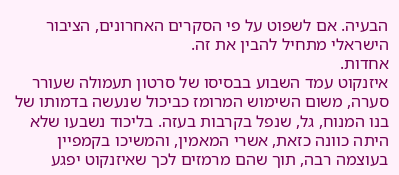הבעיה. אם לשפוט על פי הסקרים האחרונים, הציבור הישראלי מתחיל להבין את זה.
אחדות.
איזנקוט עמד השבוע בבסיסו של סרטון תעמולה שעורר סערה, משום השימוש המרומז כביכול שנעשה בדמותו של בנו המנוח, גל, שנפל בקרבות בעזה. בליכוד נשבעו שלא היתה כוונה כזאת, אשרי המאמין, והמשיכו בקמפיין בעוצמה רבה, תוך שהם מרמזים לכך שאיזנקוט יפגע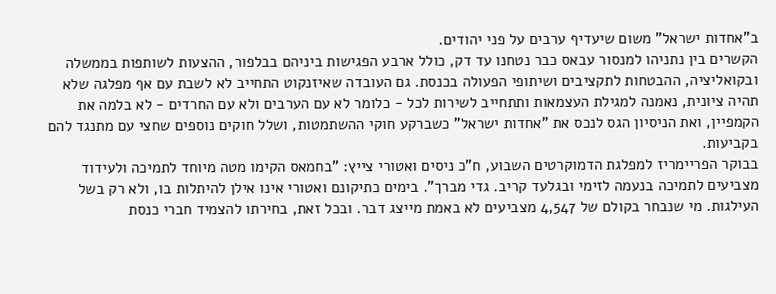ב"אחדות ישראל" משום שיעדיף ערבים על פני יהודים.
הקשרים בין נתניהו למנסור עבאס כבר נטחנו עד דק, כולל ארבע הפגישות ביניהם בבלפור, ההצעות לשותפות בממשלה ובקואליציה, ההבטחות לתקציבים ושיתופי הפעולה בכנסת. גם העובדה שאיזנקוט התחייב לא לשבת עם אף מפלגה שלא תהיה ציונית, נאמנה למגילת העצמאות ותתחייב לשירות לכל - כלומר לא עם הערבים ולא עם החרדים - לא בלמה את הקמפיין, ואת הניסיון הגס לנכס את "אחדות ישראל" כשברקע חוקי ההשתמטות, ושלל חוקים נוספים שחצי עם מתנגד להם בקביעות.
בבוקר הפריימריז למפלגת הדמוקרטים השבוע, ח"כ ניסים ואטורי צייץ: "בחמאס הקימו מטה מיוחד לתמיכה ולעידוד מצביעים לתמיכה בנעמה לזימי ובגלעד קריב. גדי מברך". בימים כתיקונם ואטורי אינו אילן להיתלות בו, ולא רק בשל העילגות. מי שנבחר בקולם של 4,547 מצביעים לא באמת מייצג דבר. ובכל זאת, בחירתו להצמיד חברי כנסת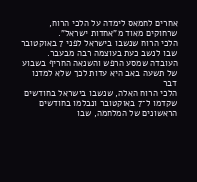אחרים לחמאס לימדה על הלכי הרוח, שרחוקים מאוד מ"אחדות ישראל".
הלכי הרוח שנשבו בישראל לפני 7 באוקטובר שבו לנשב כעת בעוצמה רבה מבעבר. העובדה שמסע הרפש והשנאה החריף בשבוע של תשעה באב היא עדות לכך שלא למדנו דבר
הלכי הרוח האלה, שנשבו בישראל בחודשים שקדמו ל־7 באוקטובר ונבלמו בחודשים הראשונים של המלחמה, שבו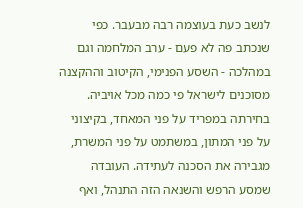לנשב כעת בעוצמה רבה מבעבר. כפי שנכתב פה לא פעם - ערב המלחמה וגם במהלכה - השסע הפנימי, הקיטוב וההקצנה מסוכנים לישראל פי כמה מכל אויביה. בחירתה במפריד על פני המאחד, בקיצוני על פני המתון, במשתמט על פני המשרת, מגבירה את הסכנה לעתידה. העובדה שמסע הרפש והשנאה הזה התנהל, ואף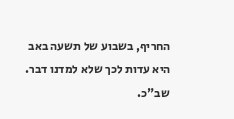החריף, בשבוע של תשעה באב היא עדות לכך שלא למדנו דבר.
שב"כ.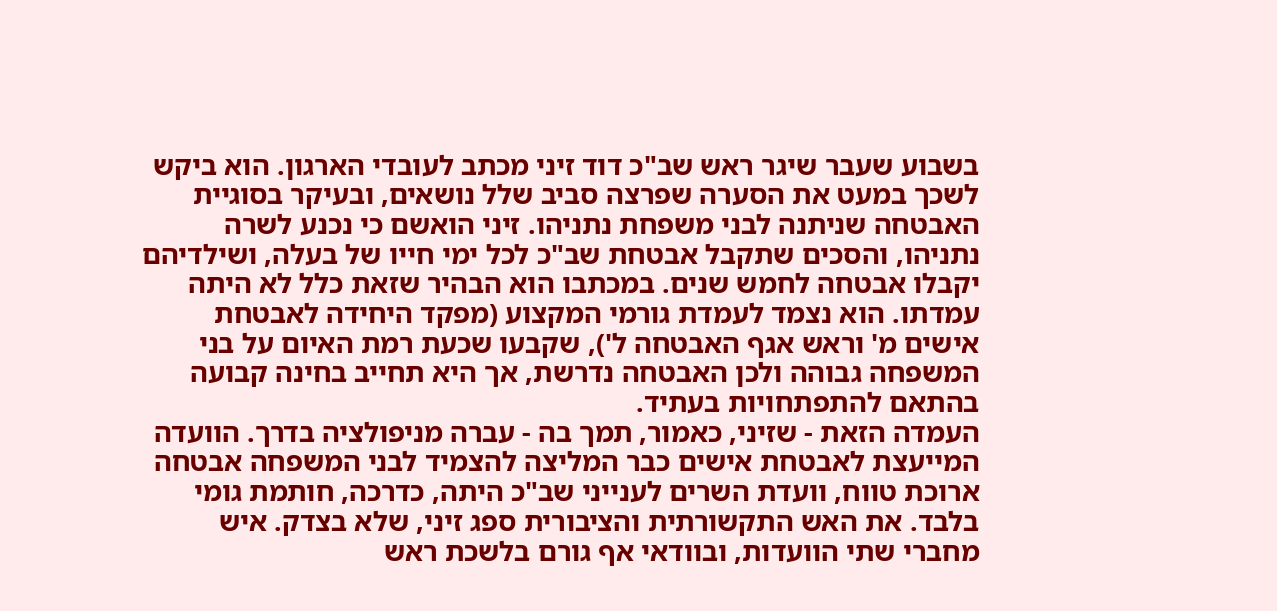בשבוע שעבר שיגר ראש שב"כ דוד זיני מכתב לעובדי הארגון. הוא ביקש לשכך במעט את הסערה שפרצה סביב שלל נושאים, ובעיקר בסוגיית האבטחה שניתנה לבני משפחת נתניהו. זיני הואשם כי נכנע לשרה נתניהו, והסכים שתקבל אבטחת שב"כ לכל ימי חייו של בעלה, ושילדיהם יקבלו אבטחה לחמש שנים. במכתבו הוא הבהיר שזאת כלל לא היתה עמדתו. הוא נצמד לעמדת גורמי המקצוע (מפקד היחידה לאבטחת אישים מ' וראש אגף האבטחה ל'), שקבעו שכעת רמת האיום על בני המשפחה גבוהה ולכן האבטחה נדרשת, אך היא תחייב בחינה קבועה בהתאם להתפתחויות בעתיד.
העמדה הזאת - שזיני, כאמור, תמך בה - עברה מניפולציה בדרך. הוועדה המייעצת לאבטחת אישים כבר המליצה להצמיד לבני המשפחה אבטחה ארוכת טווח, וועדת השרים לענייני שב"כ היתה, כדרכה, חותמת גומי בלבד. את האש התקשורתית והציבורית ספג זיני, שלא בצדק. איש מחברי שתי הוועדות, ובוודאי אף גורם בלשכת ראש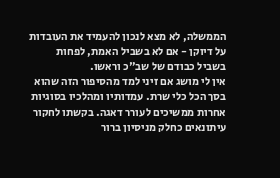הממשלה, לא מצא לנכון להעמיד את העובדות על דיוקן - אם לא בשביל האמת, לפחות בשביל כבודם של שב"כ וראשו.
אין לי מושג אם זיני למד מהסיפור הזה שהוא בסך הכל כלי שרת. עמדותיו ומהלכיו בסוגיות אחרות ממשיכים לעורר דאגה. בקשתו לחקור עיתונאים כחלק מניסיון ברור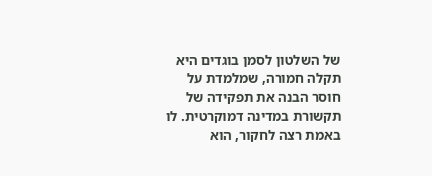של השלטון לסמן בוגדים היא תקלה חמורה, שמלמדת על חוסר הבנה את תפקידה של תקשורת במדינה דמוקרטית. לו באמת רצה לחקור, הוא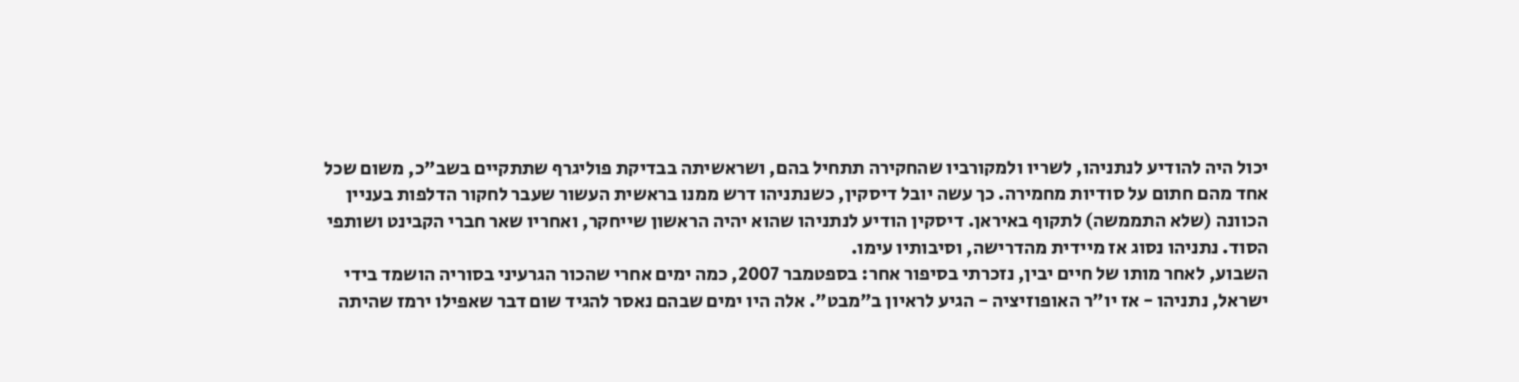יכול היה להודיע לנתניהו, לשריו ולמקורביו שהחקירה תתחיל בהם, ושראשיתה בבדיקת פוליגרף שתתקיים בשב"כ, משום שכל אחד מהם חתום על סודיות מחמירה. כך עשה יובל דיסקין, כשנתניהו דרש ממנו בראשית העשור שעבר לחקור הדלפות בעניין הכוונה (שלא התממשה) לתקוף באיראן. דיסקין הודיע לנתניהו שהוא יהיה הראשון שייחקר, ואחריו שאר חברי הקבינט ושותפי הסוד. נתניהו נסוג אז מיידית מהדרישה, וסיבותיו עימו.
השבוע, לאחר מותו של חיים יבין, נזכרתי בסיפור אחר: בספטמבר 2007, כמה ימים אחרי שהכור הגרעיני בסוריה הושמד בידי ישראל, נתניהו - אז יו"ר האופוזיציה - הגיע לראיון ב"מבט". אלה היו ימים שבהם נאסר להגיד שום דבר שאפילו ירמז שהיתה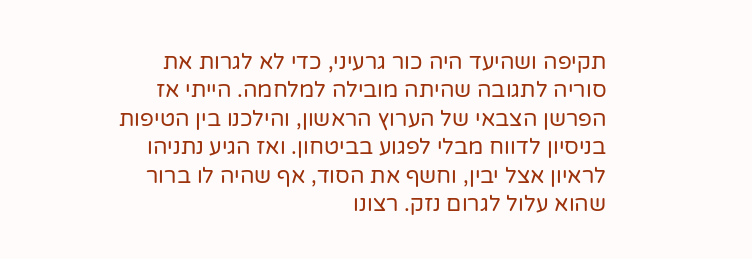תקיפה ושהיעד היה כור גרעיני, כדי לא לגרות את סוריה לתגובה שהיתה מובילה למלחמה. הייתי אז הפרשן הצבאי של הערוץ הראשון, והילכנו בין הטיפות בניסיון לדווח מבלי לפגוע בביטחון. ואז הגיע נתניהו לראיון אצל יבין, וחשף את הסוד, אף שהיה לו ברור שהוא עלול לגרום נזק. רצונו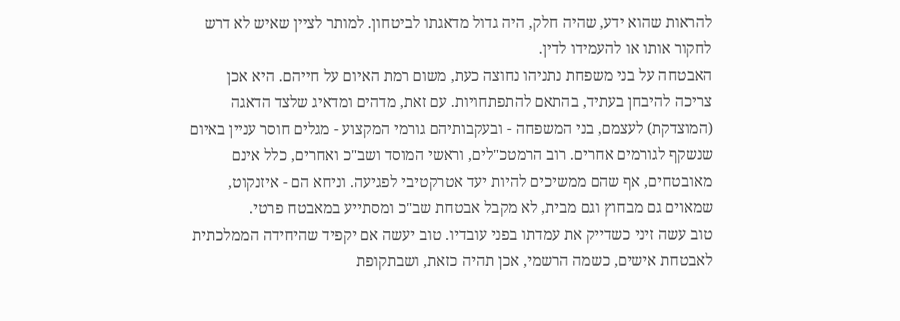להראות שהוא ידע, שהיה חלק, היה גדול מדאגתו לביטחון. למותר לציין שאיש לא דרש לחקור אותו או להעמידו לדין.
האבטחה על בני משפחת נתניהו נחוצה כעת, משום רמת האיום על חייהם. היא אכן צריכה להיבחן בעתיד, בהתאם להתפתחויות. עם זאת, מדהים ומדאיג שלצד הדאגה (המוצדקת) לעצמם, בני המשפחה - ובעקבותיהם גורמי המקצוע - מגלים חוסר עניין באיום שנשקף לגורמים אחרים. רוב הרמטכ"לים, וראשי המוסד ושב"כ ואחרים, כלל אינם מאובטחים, אף שהם ממשיכים להיות יעד אטרקטיבי לפגיעה. וניחא הם - איזנקוט, שמאוים גם מבחוץ וגם מבית, לא מקבל אבטחת שב"כ ומסתייע במאבטח פרטי.
טוב עשה זיני כשדייק את עמדתו בפני עובדיו. טוב יעשה אם יקפיד שהיחידה הממלכתית לאבטחת אישים, כשמה הרשמי, אכן תהיה כזאת, ושבתקופת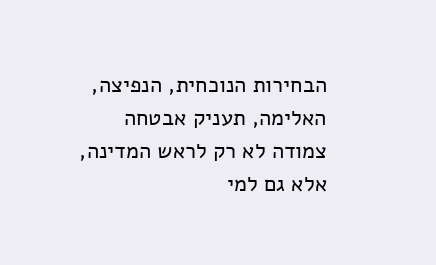הבחירות הנוכחית, הנפיצה, האלימה, תעניק אבטחה צמודה לא רק לראש המדינה, אלא גם למי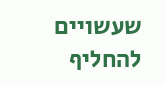שעשויים להחליף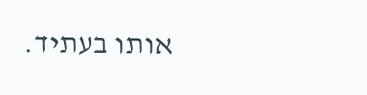אותו בעתיד.